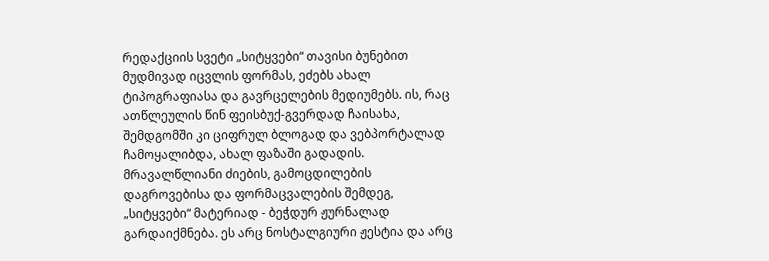რედაქციის სვეტი „სიტყვები“ თავისი ბუნებით მუდმივად იცვლის ფორმას, ეძებს ახალ ტიპოგრაფიასა და გავრცელების მედიუმებს. ის, რაც ათწლეულის წინ ფეისბუქ-გვერდად ჩაისახა, შემდგომში კი ციფრულ ბლოგად და ვებპორტალად ჩამოყალიბდა, ახალ ფაზაში გადადის. მრავალწლიანი ძიების, გამოცდილების დაგროვებისა და ფორმაცვალების შემდეგ, „სიტყვები“ მატერიად - ბეჭდურ ჟურნალად გარდაიქმნება. ეს არც ნოსტალგიური ჟესტია და არც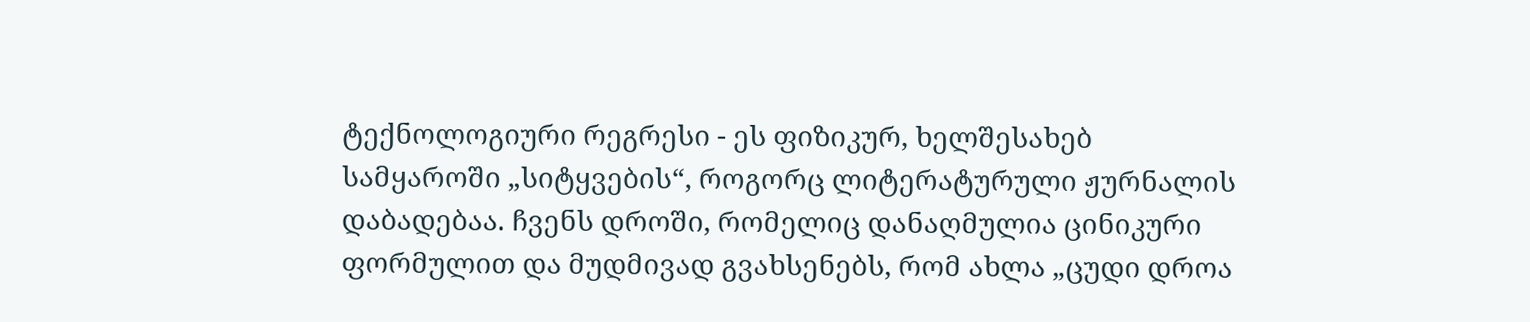ტექნოლოგიური რეგრესი - ეს ფიზიკურ, ხელშესახებ სამყაროში „სიტყვების“, როგორც ლიტერატურული ჟურნალის დაბადებაა. ჩვენს დროში, რომელიც დანაღმულია ცინიკური ფორმულით და მუდმივად გვახსენებს, რომ ახლა „ცუდი დროა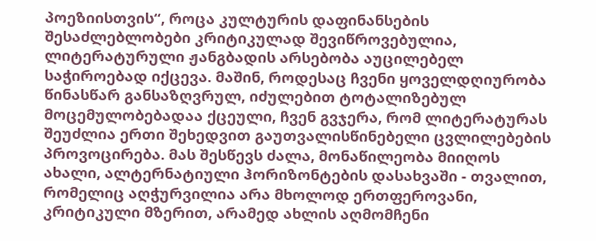პოეზიისთვის“, როცა კულტურის დაფინანსების შესაძლებლობები კრიტიკულად შევიწროვებულია, ლიტერატურული ჟანგბადის არსებობა აუცილებელ საჭიროებად იქცევა. მაშინ, როდესაც ჩვენი ყოველდღიურობა წინასწარ განსაზღვრულ, იძულებით ტოტალიზებულ მოცემულობებადაა ქცეული, ჩვენ გვჯერა, რომ ლიტერატურას შეუძლია ერთი შეხედვით გაუთვალისწინებელი ცვლილებების პროვოცირება. მას შესწევს ძალა, მონაწილეობა მიიღოს ახალი, ალტერნატიული ჰორიზონტების დასახვაში - თვალით, რომელიც აღჭურვილია არა მხოლოდ ერთფეროვანი, კრიტიკული მზერით, არამედ ახლის აღმომჩენი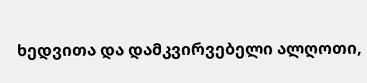ხედვითა და დამკვირვებელი ალღოთი,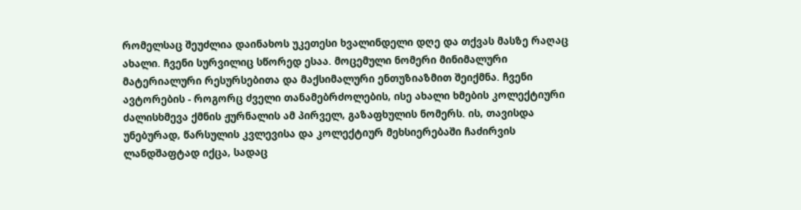რომელსაც შეუძლია დაინახოს უკეთესი ხვალინდელი დღე და თქვას მასზე რაღაც ახალი. ჩვენი სურვილიც სწორედ ესაა. მოცემული ნომერი მინიმალური მატერიალური რესურსებითა და მაქსიმალური ენთუზიაზმით შეიქმნა. ჩვენი ავტორების - როგორც ძველი თანამებრძოლების, ისე ახალი ხმების კოლექტიური ძალისხმევა ქმნის ჟურნალის ამ პირველ, გაზაფხულის ნომერს. ის, თავისდა უნებურად, წარსულის კვლევისა და კოლექტიურ მეხსიერებაში ჩაძირვის ლანდშაფტად იქცა, სადაც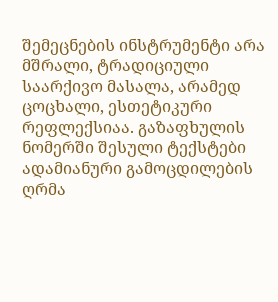შემეცნების ინსტრუმენტი არა მშრალი, ტრადიციული საარქივო მასალა, არამედ ცოცხალი, ესთეტიკური რეფლექსიაა. გაზაფხულის ნომერში შესული ტექსტები ადამიანური გამოცდილების ღრმა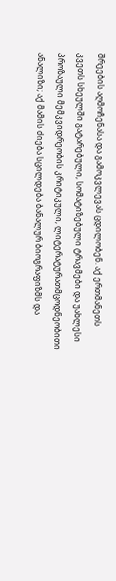შრეების აღმოჩენასა და გამოკვლევას ცდილობენ. აქ ერთმანეთს კვეთს სხეულში გატარებული, სომატიზებული ტრავმები და უახლესი პროზაული მემკვიდრეობის კრიტიკული, ლიტერატურათმცოდნეობითი ანალიზი; აქ მამის ძიება სცილდება ბანალურ ბიოგრაფიზმს და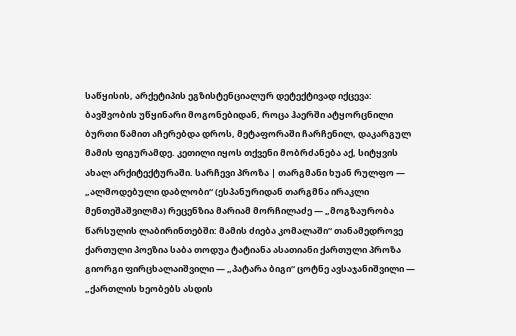საწყისის, არქეტიპის ეგზისტენციალურ დეტექტივად იქცევა: ბავშვობის უწყინარი მოგონებიდან, როცა ჰაერში ატყორცნილი ბურთი წამით აჩერებდა დროს, მეტაფორაში ჩარჩენილ, დაკარგულ მამის ფიგურამდე. კეთილი იყოს თქვენი მობრძანება აქ, სიტყვის ახალ არქიტექტურაში. სარჩევი პროზა | თარგმანი ხუან რულფო — „ალმოდებული დაბლობი“ (ესპანურიდან თარგმნა ირაკლი მენთეშაშვილმა) რეცენზია მარიამ მორჩილაძე — „მოგზაურობა წარსულის ლაბირინთებში: მამის ძიება კომალაში“ თანამედროვე ქართული პოეზია საბა თოდუა ტატიანა ასათიანი ქართული პროზა გიორგი ფირცხალაიშვილი — „პატარა ბიგი“ ცოტნე ავსაჯანიშვილი — „ქართლის ხეობებს ასდის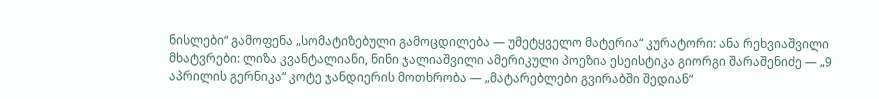ნისლები“ გამოფენა „სომატიზებული გამოცდილება — უმეტყველო მატერია“ კურატორი: ანა რეხვიაშვილი მხატვრები: ლიზა კვანტალიანი, ნინი ჯალიაშვილი ამერიკული პოეზია ესეისტიკა გიორგი შარაშენიძე — „9 აპრილის გერნიკა“ კოტე ჯანდიერის მოთხრობა — „მატარებლები გვირაბში შედიან“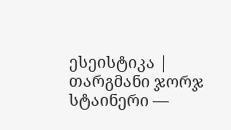ესეისტიკა | თარგმანი ჯორჯ სტაინერი —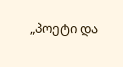„პოეტი და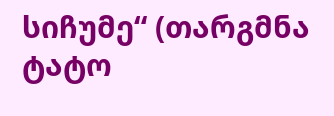სიჩუმე“ (თარგმნა ტატო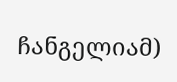ჩანგელიამ)